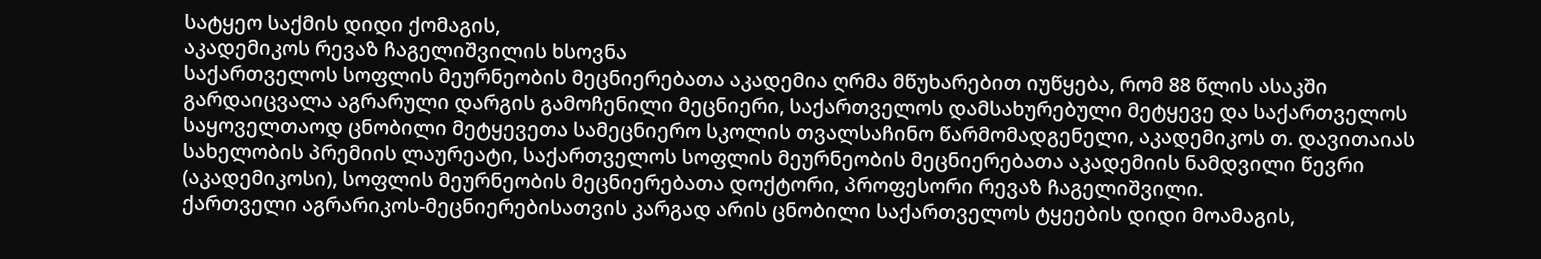სატყეო საქმის დიდი ქომაგის,
აკადემიკოს რევაზ ჩაგელიშვილის ხსოვნა
საქართველოს სოფლის მეურნეობის მეცნიერებათა აკადემია ღრმა მწუხარებით იუწყება, რომ 88 წლის ასაკში გარდაიცვალა აგრარული დარგის გამოჩენილი მეცნიერი, საქართველოს დამსახურებული მეტყევე და საქართველოს საყოველთაოდ ცნობილი მეტყევეთა სამეცნიერო სკოლის თვალსაჩინო წარმომადგენელი, აკადემიკოს თ. დავითაიას სახელობის პრემიის ლაურეატი, საქართველოს სოფლის მეურნეობის მეცნიერებათა აკადემიის ნამდვილი წევრი (აკადემიკოსი), სოფლის მეურნეობის მეცნიერებათა დოქტორი, პროფესორი რევაზ ჩაგელიშვილი.
ქართველი აგრარიკოს-მეცნიერებისათვის კარგად არის ცნობილი საქართველოს ტყეების დიდი მოამაგის,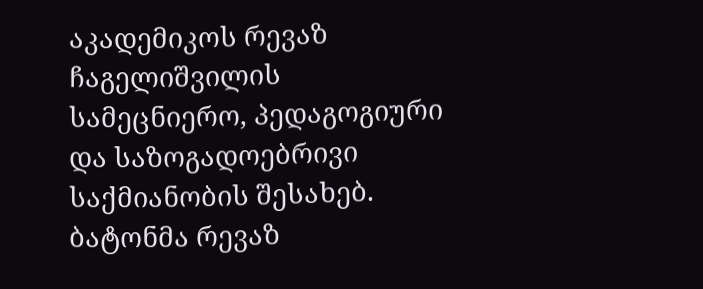აკადემიკოს რევაზ ჩაგელიშვილის სამეცნიერო, პედაგოგიური და საზოგადოებრივი საქმიანობის შესახებ.
ბატონმა რევაზ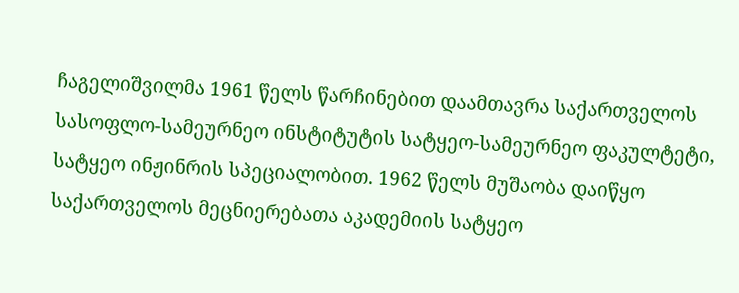ჩაგელიშვილმა 1961 წელს წარჩინებით დაამთავრა საქართველოს სასოფლო-სამეურნეო ინსტიტუტის სატყეო-სამეურნეო ფაკულტეტი, სატყეო ინჟინრის სპეციალობით. 1962 წელს მუშაობა დაიწყო საქართველოს მეცნიერებათა აკადემიის სატყეო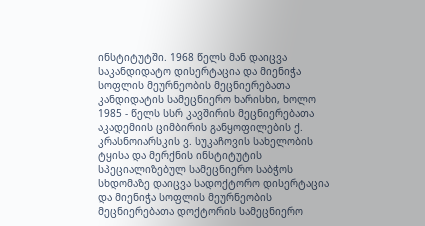ინსტიტუტში. 1968 წელს მან დაიცვა საკანდიდატო დისერტაცია და მიენიჭა სოფლის მეურნეობის მეცნიერებათა კანდიდატის სამეცნიერო ხარისხი, ხოლო 1985 - წელს სსრ კავშირის მეცნიერებათა აკადემიის ციმბირის განყოფილების ქ. კრასნოიარსკის ვ. სუკაჩოვის სახელობის ტყისა და მერქნის ინსტიტუტის სპეციალიზებულ სამეცნიერო საბჭოს სხდომაზე დაიცვა სადოქტორო დისერტაცია და მიენიჭა სოფლის მეურნეობის მეცნიერებათა დოქტორის სამეცნიერო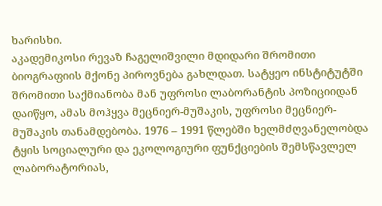ხარისხი.
აკადემიკოსი რევაზ ჩაგელიშვილი მდიდარი შრომითი ბიოგრაფიის მქონე პიროვნება გახლდათ. სატყეო ინსტიტუტში შრომითი საქმიანობა მან უფროსი ლაბორანტის პოზიციიდან დაიწყო, ამას მოჰყვა მეცნიერ-მუშაკის, უფროსი მეცნიერ- მუშაკის თანამდებობა. 1976 – 1991 წლებში ხელმძღვანელობდა ტყის სოციალური და ეკოლოგიური ფუნქციების შემსწავლელ ლაბორატორიას,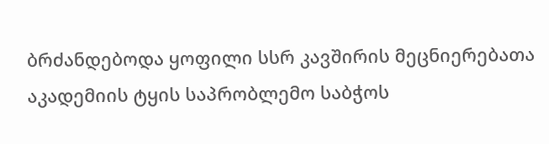ბრძანდებოდა ყოფილი სსრ კავშირის მეცნიერებათა აკადემიის ტყის საპრობლემო საბჭოს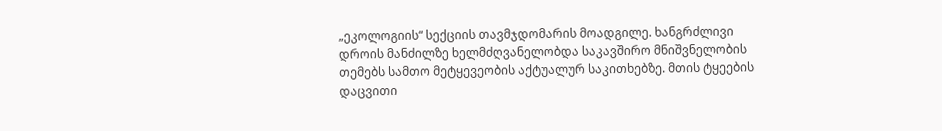„ეკოლოგიის“ სექციის თავმჯდომარის მოადგილე. ხანგრძლივი დროის მანძილზე ხელმძღვანელობდა საკავშირო მნიშვნელობის თემებს სამთო მეტყევეობის აქტუალურ საკითხებზე. მთის ტყეების დაცვითი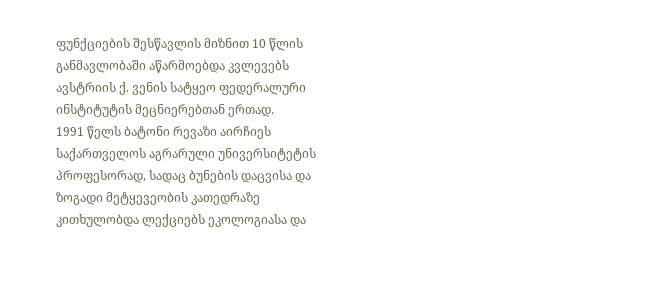ფუნქციების შესწავლის მიზნით 10 წლის განმავლობაში აწარმოებდა კვლევებს ავსტრიის ქ. ვენის სატყეო ფედერალური ინსტიტუტის მეცნიერებთან ერთად.
1991 წელს ბატონი რევაზი აირჩიეს საქართველოს აგრარული უნივერსიტეტის პროფესორად, სადაც ბუნების დაცვისა და ზოგადი მეტყევეობის კათედრაზე კითხულობდა ლექციებს ეკოლოგიასა და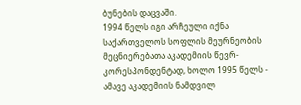ბუნების დაცვაში.
1994 წელს იგი არჩეული იქნა საქართველოს სოფლის მეურნეობის მეცნიერებათა აკადემიის წევრ-კორესპონდენტად, ხოლო 1995 წელს - ამავე აკადემიის ნამდვილ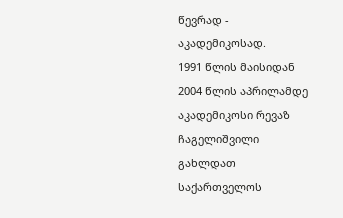წევრად - აკადემიკოსად.
1991 წლის მაისიდან 2004 წლის აპრილამდე აკადემიკოსი რევაზ ჩაგელიშვილი გახლდათ საქართველოს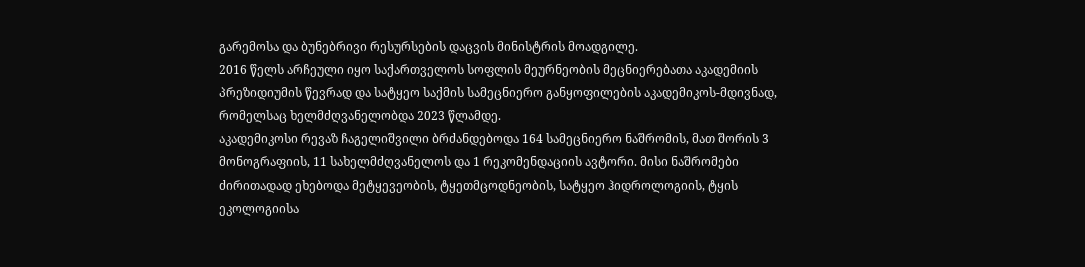გარემოსა და ბუნებრივი რესურსების დაცვის მინისტრის მოადგილე.
2016 წელს არჩეული იყო საქართველოს სოფლის მეურნეობის მეცნიერებათა აკადემიის პრეზიდიუმის წევრად და სატყეო საქმის სამეცნიერო განყოფილების აკადემიკოს-მდივნად, რომელსაც ხელმძღვანელობდა 2023 წლამდე.
აკადემიკოსი რევაზ ჩაგელიშვილი ბრძანდებოდა 164 სამეცნიერო ნაშრომის, მათ შორის 3 მონოგრაფიის, 11 სახელმძღვანელოს და 1 რეკომენდაციის ავტორი. მისი ნაშრომები ძირითადად ეხებოდა მეტყევეობის, ტყეთმცოდნეობის, სატყეო ჰიდროლოგიის, ტყის ეკოლოგიისა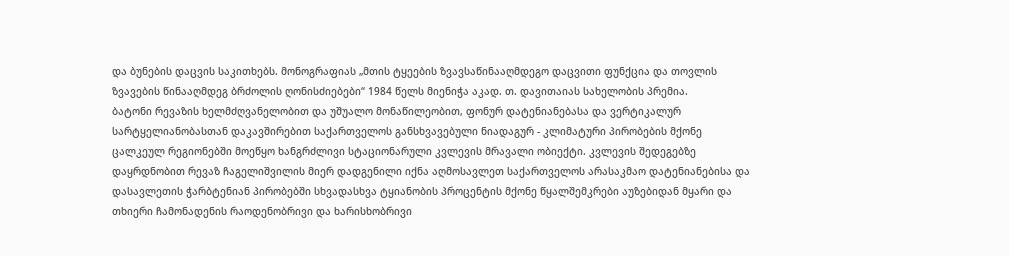და ბუნების დაცვის საკითხებს. მონოგრაფიას „მთის ტყეების ზვავსაწინააღმდეგო დაცვითი ფუნქცია და თოვლის ზვავების წინააღმდეგ ბრძოლის ღონისძიებები“ 1984 წელს მიენიჭა აკად. თ. დავითაიას სახელობის პრემია.
ბატონი რევაზის ხელმძღვანელობით და უშუალო მონაწილეობით, ფონურ დატენიანებასა და ვერტიკალურ სარტყელიანობასთან დაკავშირებით საქართველოს განსხვავებული ნიადაგურ - კლიმატური პირობების მქონე ცალკეულ რეგიონებში მოეწყო ხანგრძლივი სტაციონარული კვლევის მრავალი ობიექტი. კვლევის შედეგებზე დაყრდნობით რევაზ ჩაგელიშვილის მიერ დადგენილი იქნა აღმოსავლეთ საქართველოს არასაკმაო დატენიანებისა და დასავლეთის ჭარბტენიან პირობებში სხვადასხვა ტყიანობის პროცენტის მქონე წყალშემკრები აუზებიდან მყარი და თხიერი ჩამონადენის რაოდენობრივი და ხარისხობრივი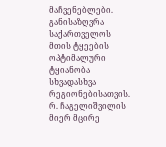მაჩვენებლები. განისაზღვრა საქართველოს მთის ტყეების ოპტიმალური ტყიანობა სხვადასხვა რეგიონებისათვის.
რ. ჩაგელიშვილის მიერ მცირე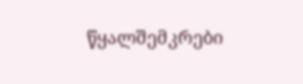წყალშემკრები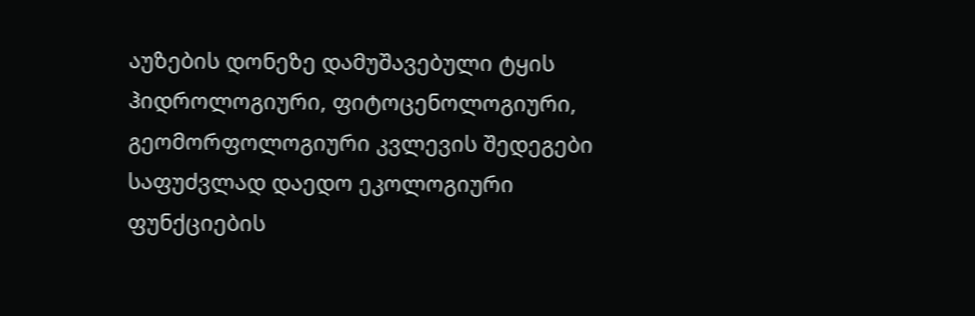აუზების დონეზე დამუშავებული ტყის ჰიდროლოგიური, ფიტოცენოლოგიური, გეომორფოლოგიური კვლევის შედეგები საფუძვლად დაედო ეკოლოგიური ფუნქციების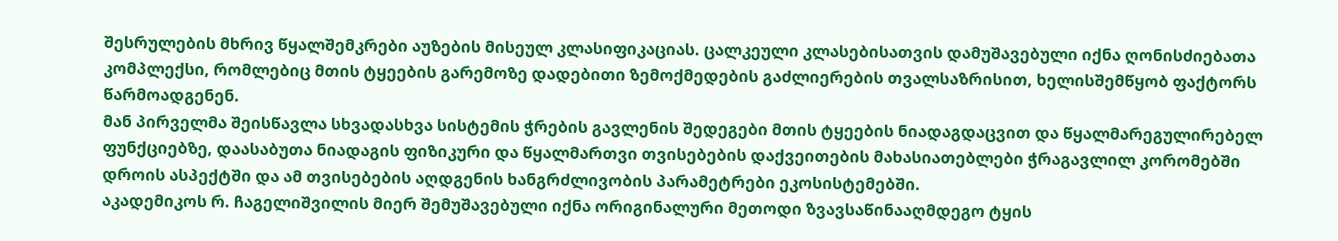შესრულების მხრივ წყალშემკრები აუზების მისეულ კლასიფიკაციას. ცალკეული კლასებისათვის დამუშავებული იქნა ღონისძიებათა კომპლექსი, რომლებიც მთის ტყეების გარემოზე დადებითი ზემოქმედების გაძლიერების თვალსაზრისით, ხელისშემწყობ ფაქტორს წარმოადგენენ.
მან პირველმა შეისწავლა სხვადასხვა სისტემის ჭრების გავლენის შედეგები მთის ტყეების ნიადაგდაცვით და წყალმარეგულირებელ ფუნქციებზე, დაასაბუთა ნიადაგის ფიზიკური და წყალმართვი თვისებების დაქვეითების მახასიათებლები ჭრაგავლილ კორომებში დროის ასპექტში და ამ თვისებების აღდგენის ხანგრძლივობის პარამეტრები ეკოსისტემებში.
აკადემიკოს რ. ჩაგელიშვილის მიერ შემუშავებული იქნა ორიგინალური მეთოდი ზვავსაწინააღმდეგო ტყის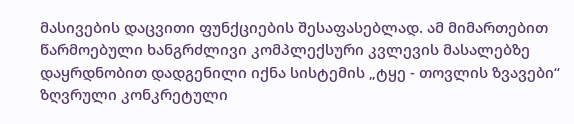მასივების დაცვითი ფუნქციების შესაფასებლად. ამ მიმართებით წარმოებული ხანგრძლივი კომპლექსური კვლევის მასალებზე დაყრდნობით დადგენილი იქნა სისტემის „ტყე - თოვლის ზვავები“ ზღვრული კონკრეტული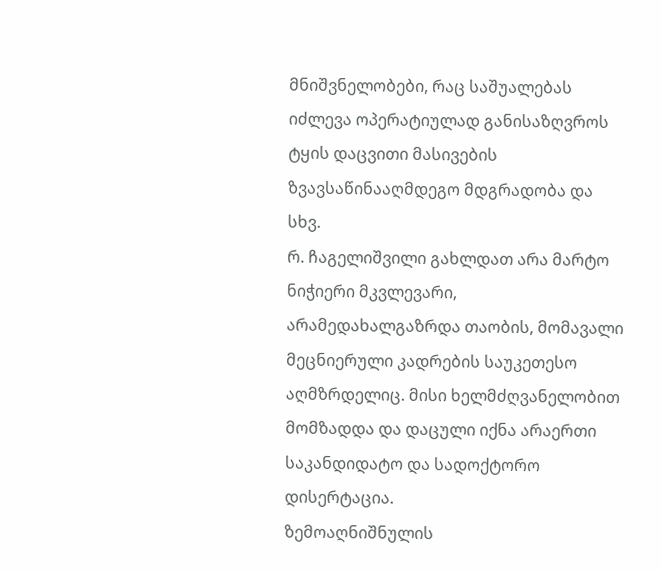მნიშვნელობები, რაც საშუალებას იძლევა ოპერატიულად განისაზღვროს ტყის დაცვითი მასივების ზვავსაწინააღმდეგო მდგრადობა და სხვ.
რ. ჩაგელიშვილი გახლდათ არა მარტო ნიჭიერი მკვლევარი, არამედახალგაზრდა თაობის, მომავალი მეცნიერული კადრების საუკეთესო აღმზრდელიც. მისი ხელმძღვანელობით მომზადდა და დაცული იქნა არაერთი საკანდიდატო და სადოქტორო დისერტაცია.
ზემოაღნიშნულის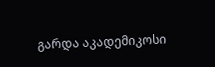გარდა აკადემიკოსი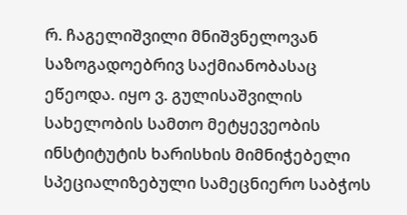რ. ჩაგელიშვილი მნიშვნელოვან საზოგადოებრივ საქმიანობასაც ეწეოდა. იყო ვ. გულისაშვილის სახელობის სამთო მეტყევეობის ინსტიტუტის ხარისხის მიმნიჭებელი სპეციალიზებული სამეცნიერო საბჭოს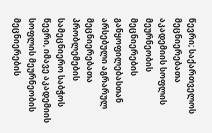წევრი; საქართველოს მეცნიერებათა აკადემიის სოფლის მეურნეობის მეცნიერების განყოფილებასთან არსებული აგრარულ მეცნიერებათა პრობლემების სამეცნიერო საბჭოს წევრი, იმავე აკადემიის სოფლის მეურნეობის მეცნიერების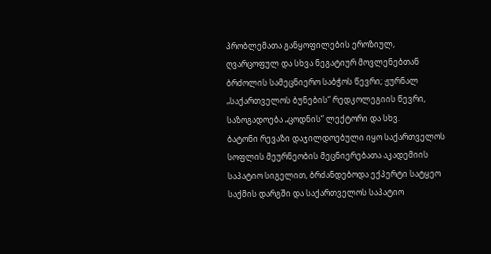პრობლემათა განყოფილების ეროზიულ, ღვარცოფულ და სხვა ნეგატიურ მოვლენებთან ბრძოლის სამეცნიერო საბჭოს წევრი; ჟურნალ „საქართველოს ბუნების“ რედკოლეგიის წევრი, საზოგადოება „ცოდნის“ ლექტორი და სხვ.
ბატონი რევაზი დაჯილდოებული იყო საქართველოს სოფლის მეურნეობის მეცნიერებათა აკადემიის საპატიო სიგელით, ბრძანდებოდა ექპერტი სატყეო საქმის დარგში და საქართველოს საპატიო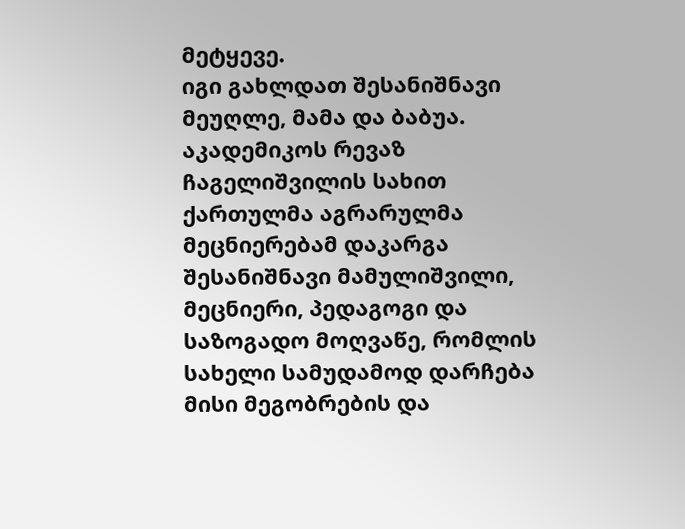მეტყევე.
იგი გახლდათ შესანიშნავი მეუღლე, მამა და ბაბუა.
აკადემიკოს რევაზ ჩაგელიშვილის სახით ქართულმა აგრარულმა მეცნიერებამ დაკარგა შესანიშნავი მამულიშვილი, მეცნიერი, პედაგოგი და საზოგადო მოღვაწე, რომლის სახელი სამუდამოდ დარჩება მისი მეგობრების და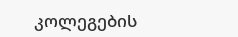კოლეგების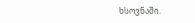ხსოვნაში.